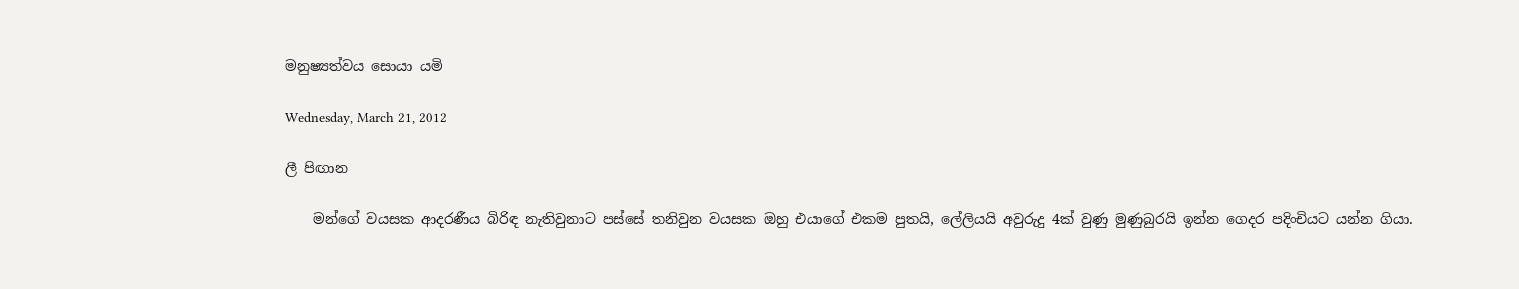මනුෂ්‍යත්වය සොයා යමි

Wednesday, March 21, 2012

ලී පිඟාන

    මන්ගේ වයසක ආදරණීය බිරිඳ නැතිවුනාට පස්සේ තනිවුන වයසක ඔහු එයාගේ එකම පුතයි, ලේලියයි අවුරුදු 4ක් වුණු මුණුබුරයි ඉන්න ගෙදර පදිංචියට යන්න ගියා.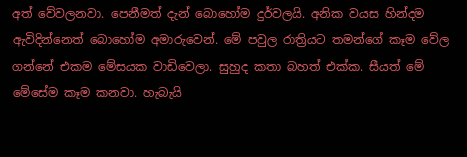අත් වේවලනවා. පෙනීමත් දැන් බොහෝම දුර්වලයි. අනික වයස හින්දම ඇවිදින්නෙත් බොහෝම අමාරුවෙන්. මේ පවුල රාත්‍රියට තමන්ගේ කෑම වේල ගන්නේ එකම මේසයක වාඩිවෙලා. සුහුද කතා බහත් එක්ක. සීයත් මේ මේසේම කෑම කනවා. හැබැයි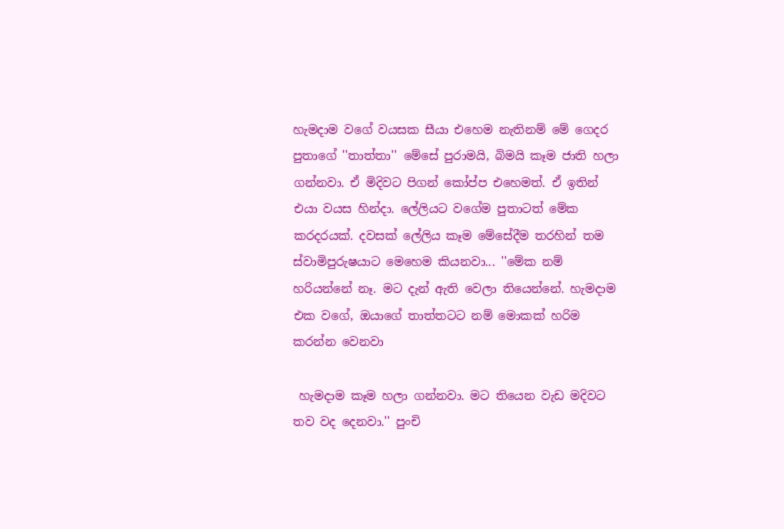හැමදාම වගේ වයසක සීයා එහෙම නැතිනම් මේ ගෙදර පුතාගේ ''තාත්තා'' මේසේ පුරාමයි, බිමයි කෑම ජාති හලා ගන්නවා. ඒ මිදිවට පිගන් කෝප්ප එහෙමත්. ඒ ඉතින් එයා වයස හින්දා. ලේලියට වගේම පුතාටත් මේක කරදරයක්. දවසක් ලේලිය කෑම මේසේදීම තරහින් තම ස්වාමිපුරුෂයාට මෙහෙම කියනවා... ''මේක නම් හරියන්නේ නෑ. මට දැන් ඇති වෙලා තියෙන්නේ. හැමදාම එක වගේ, ඔයාගේ තාත්තටට නම් මොකක් හරිම කරන්න වෙනවා

 හැමදාම කෑම හලා ගන්නවා. මට තියෙන වැඩ මදිවට තව වද දෙනවා.'' පුංචි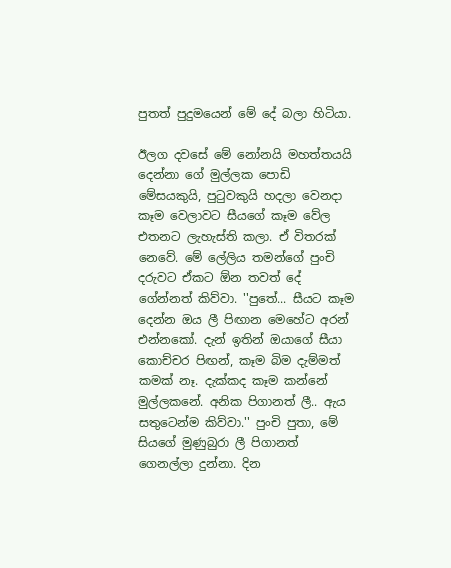පුතත් පුදුමයෙන් මේ දේ බලා හිටියා.

ඊලග දවසේ මේ නෝනයි මහත්තයයි දෙන්නා ගේ මුල්ලක පොඩි මේසයකුයි, පුටුවකුයි හදලා වෙනදා කෑම වෙලාවට සීයගේ කෑම වේල එතනට ලැහැස්ති කලා. ඒ විතරක් නෙවේ. මේ ලේලිය තමන්ගේ පුංචි දරුවට ඒකට ඕන තවත් දේ ගේන්නත් කිව්වා. ''පුතේ... සීයට කෑම දෙන්න ඔය ලී පිඟාන මෙහේට අරන් එන්නකෝ. දැන් ඉතින් ඔයාගේ සීයා කොච්චර පිඟන්, කෑම බිම දැම්මත් කමක් නෑ. දැක්කද කෑම කන්නේ මුල්ලකනේ. අනික පිගානත් ලී.. ඇය සතුටෙන්ම කිව්වා.'' පුංචි පුතා, මේ සියගේ මුණුබුරා ලී පිගානත් ගෙනල්ලා දුන්නා. දින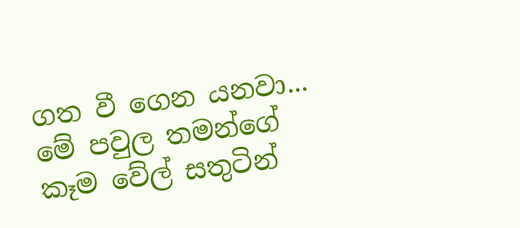ගත වී ගෙන යනවා... මේ පවුල තමන්ගේ කෑම වේල් සතුටින්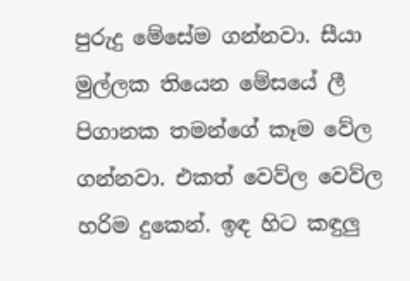පුරුදු මේසේම ගන්නවා. සීයා මුල්ලක තියෙන මේසයේ ලී පිගානක තමන්ගේ කෑම වේල ගන්නවා. එකත් වෙව්ල වෙව්ල හරිම දුකෙන්. ඉඳ හිට කඳුලු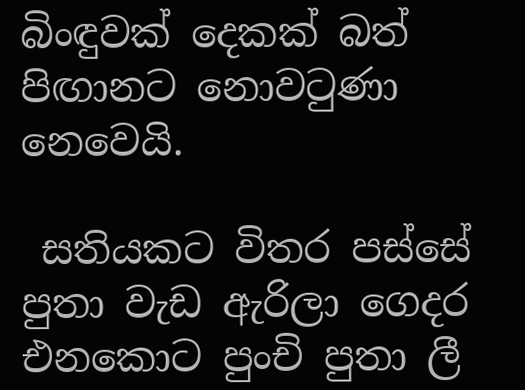බිංඳුවක් දෙකක් බත් පිඟානට නොවටුණා නෙවෙයි.

 සතියකට විතර පස්සේ පුතා වැඩ ඇරිලා ගෙදර එනකොට පුංචි පුතා ලී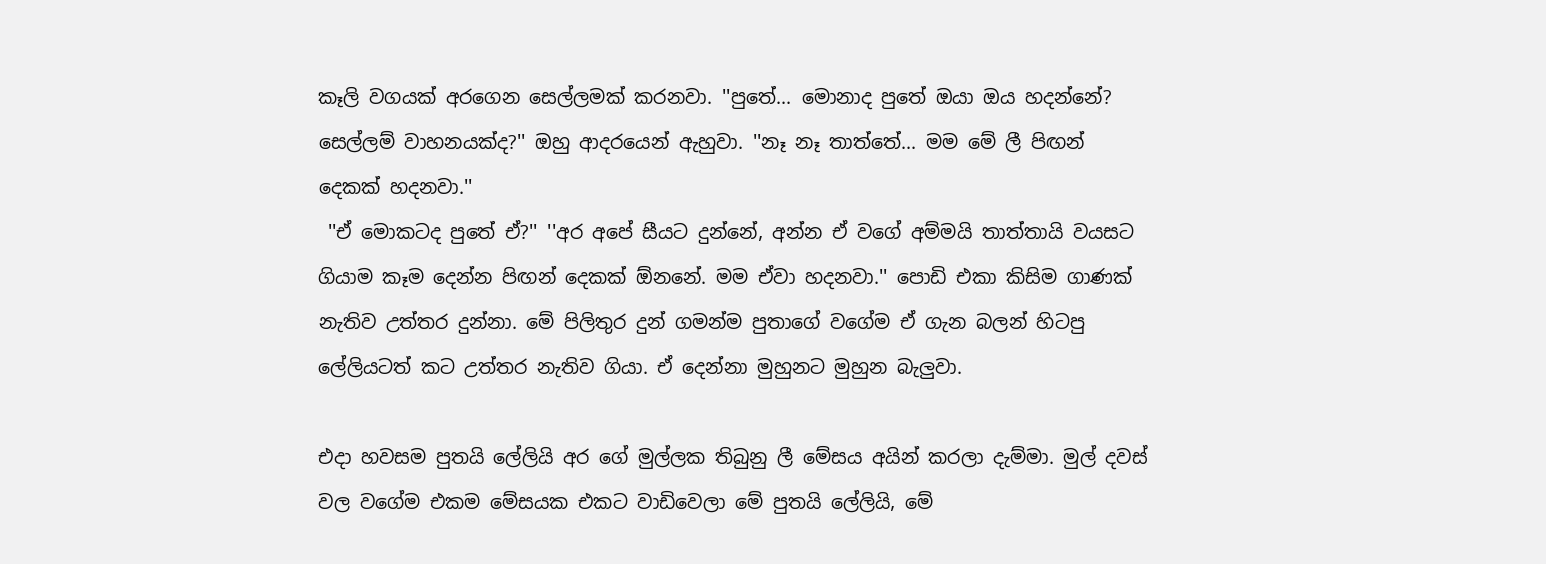කෑලි වගයක් අරගෙන සෙල්ලමක් කරනවා. ''පුතේ... මොනාද පුතේ ඔයා ඔය හදන්නේ? සෙල්ලම් වාහනයක්ද?'' ඔහු ආදරයෙන් ඇහුවා. ''නෑ නෑ තාත්තේ... මම මේ ලී පිඟන් දෙකක් හදනවා.''
 ''ඒ මොකටද පුතේ ඒ?'' ''අර අපේ සීයට දුන්නේ, අන්න ඒ වගේ අම්මයි තාත්තායි වයසට ගියාම කෑම දෙන්න පිඟන් දෙකක් ඕනනේ. මම ඒවා හදනවා.'' පොඩි එකා කිසිම ගාණක් නැතිව උත්තර දුන්නා. මේ පිලිතුර දුන් ගමන්ම පුතාගේ වගේම ඒ ගැන බලන් හිටපු ලේලියටත් කට උත්තර නැතිව ගියා. ඒ දෙන්නා මුහුනට මුහුන බැලුවා.

එදා හවසම පුතයි ලේලියි අර ගේ මුල්ලක තිබුනු ලී මේසය අයින් කරලා දැම්මා. මුල් දවස් වල වගේම එකම මේසයක එකට වාඩිවෙලා මේ පුතයි ලේලියි, මේ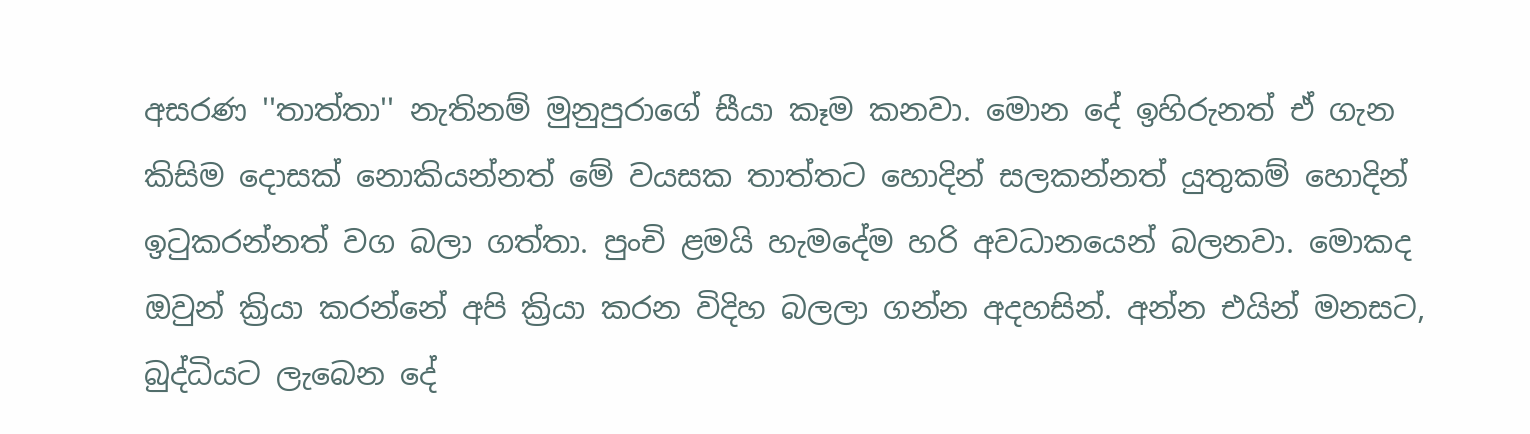අසරණ ''තාත්තා'' නැතිනම් මුනුපුරාගේ සීයා කෑම කනවා. මොන දේ ඉහිරුනත් ඒ ගැන කිසිම දොසක් නොකියන්නත් මේ වයසක තාත්තට හොදින් සලකන්නත් යුතුකම් හොදින් ඉටුකරන්නත් වග බලා ගත්තා. පුංචි ළමයි හැමදේම හරි අවධානයෙන් බලනවා. මොකද ඔවුන් ක්‍රියා කරන්නේ අපි ක්‍රියා කරන විදිහ බලලා ගන්න අදහසින්. අන්න එයින් මනසට, බුද්ධියට ලැබෙන දේ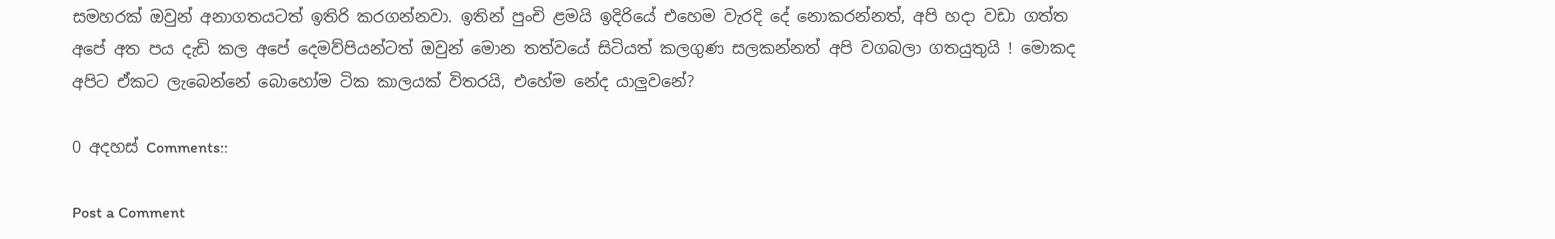සමහරක් ඔවුන් අනාගතයටත් ඉතිරි කරගන්නවා. ඉතින් පුංචි ළමයි ඉදිරියේ එහෙම වැරදි දේ නොකරන්නත්, අපි හදා වඩා ගත්ත අපේ අත පය දැඩි කල අපේ දෙමව්පියන්ටත් ඔවුන් මොන තත්වයේ සිටියත් කලගුණ සලකන්නත් අපි වගබලා ගතයුතුයි ! මොකද අපිට ඒකට ලැබෙන්නේ බොහෝම ටික කාලයක් විතරයි, එහේම නේද යාලුවනේ?

0 අදහස් Comments::

Post a Comment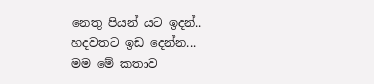නෙතු පියන් යට ඉදන්.. හදවතට ඉඩ දෙන්න...
මම මේ කතාව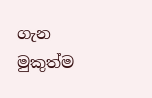ගැන මුකුත්ම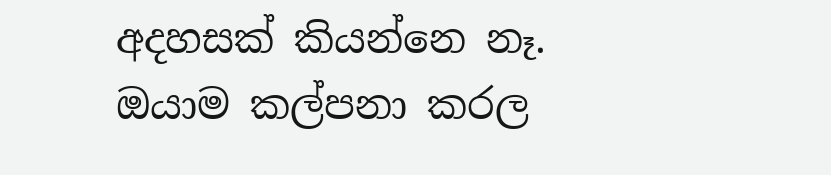අදහසක් කියන්නෙ නෑ. ඔයාම කල්පනා කරල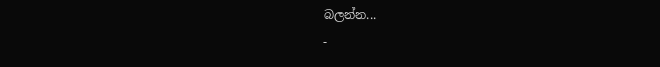බලන්න...
-